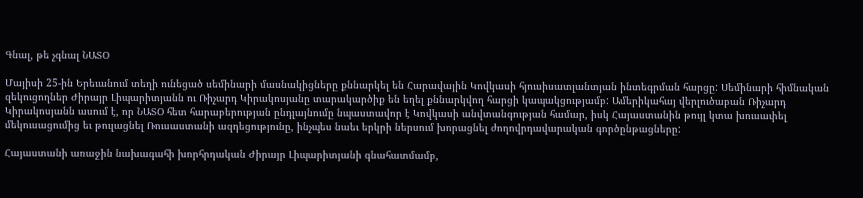Գնալ, թե չգնալ ՆԱՏՕ

Մայիսի 25-ին Երեւանում տեղի ունեցած սեմինարի մասնակիցները քննարկել են Հարավային Կովկասի հյուսիսատլանտյան ինտեգրման հարցը: Սեմինարի հիմնական զեկուցողներ Ժիրայր Լիպարիտյանն ու Ռիչարդ Կիրակոսյանը տարակարծիք են եղել քննարկվող հարցի կապակցությամբ: Ամերիկահայ վերլուծաբան Ռիչարդ Կիրակոսյանն ասում է, որ ՆԱՏՕ հետ հարաբերության ընդլայնումը նպաստավոր է Կովկասի անվտանգության համար, իսկ Հայաստանին թույլ կտա խուսափել մեկուսացումից եւ թուլացնել Ռուսաստանի ազդեցությունը, ինչպես նաեւ երկրի ներսում խորացնել ժողովրդավարական գործընթացները:

Հայաստանի առաջին նախագահի խորհրդական Ժիրայր Լիպարիտյանի գնահատմամբ,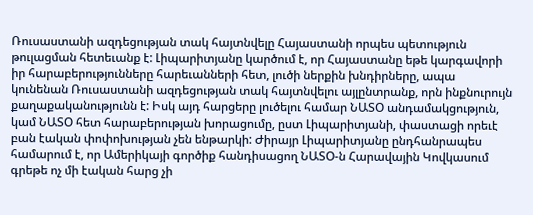Ռուսաստանի ազդեցության տակ հայտնվելը Հայաստանի որպես պետություն թուլացման հետեւանք է: Լիպարիտյանը կարծում է, որ Հայաստանը եթե կարգավորի իր հարաբերությունները հարեւանների հետ, լուծի ներքին խնդիրները, ապա կունենան Ռուսաստանի ազդեցության տակ հայտնվելու այլընտրանք, որն ինքնուրույն քաղաքականությունն է: Իսկ այդ հարցերը լուծելու համար ՆԱՏՕ անդամակցություն, կամ ՆԱՏՕ հետ հարաբերության խորացումը, ըստ Լիպարիտյանի, փաստացի որեւէ բան էական փոփոխության չեն ենթարկի: Ժիրայր Լիպարիտյանը ընդհանրապես համարում է, որ Ամերիկայի գործիք հանդիսացող ՆԱՏՕ-ն Հարավային Կովկասում գրեթե ոչ մի էական հարց չի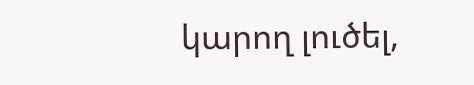կարող լուծել,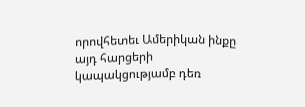որովհետեւ Ամերիկան ինքը այդ հարցերի կապակցությամբ դեռ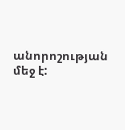անորոշության մեջ է: